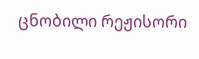ცნობილი რეჟისორი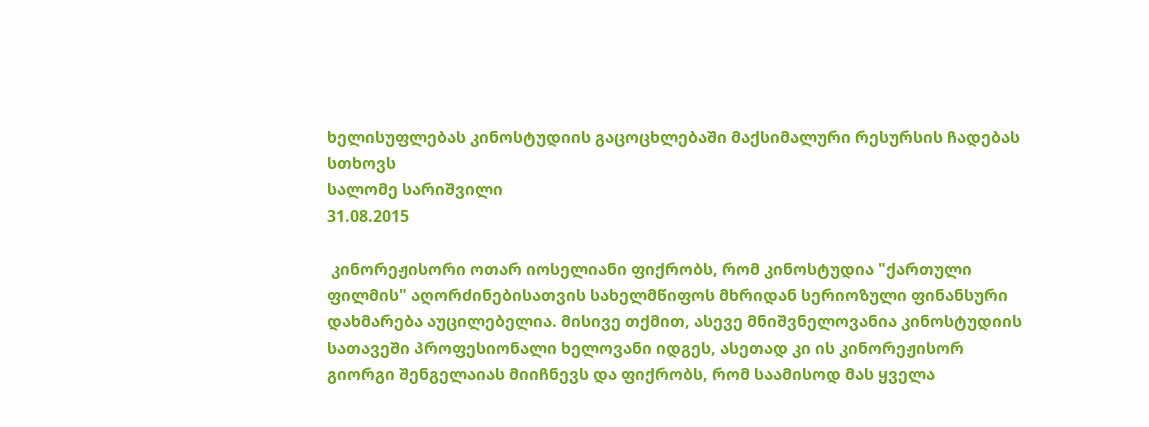ხელისუფლებას კინოსტუდიის გაცოცხლებაში მაქსიმალური რესურსის ჩადებას სთხოვს
სალომე სარიშვილი
31.08.2015

 კინორეჟისორი ოთარ იოსელიანი ფიქრობს, რომ კინოსტუდია "ქართული ფილმის" აღორძინებისათვის სახელმწიფოს მხრიდან სერიოზული ფინანსური დახმარება აუცილებელია. მისივე თქმით, ასევე მნიშვნელოვანია კინოსტუდიის სათავეში პროფესიონალი ხელოვანი იდგეს, ასეთად კი ის კინორეჟისორ გიორგი შენგელაიას მიიჩნევს და ფიქრობს, რომ საამისოდ მას ყველა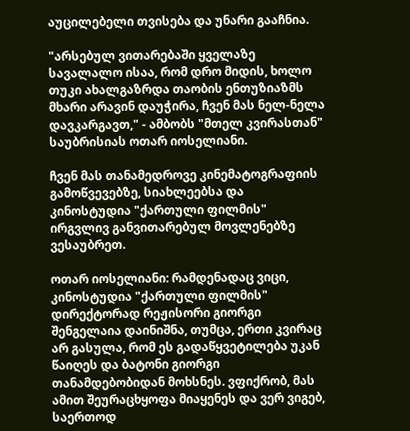აუცილებელი თვისება და უნარი გააჩნია.

"არსებულ ვითარებაში ყველაზე სავალალო ისაა, რომ დრო მიდის, ხოლო თუკი ახალგაზრდა თაობის ენთუზიაზმს მხარი არავინ დაუჭირა, ჩვენ მას ნელ-ნელა დავკარგავთ," - ამბობს "მთელ კვირასთან" საუბრისიას ოთარ იოსელიანი.

ჩვენ მას თანამედროვე კინემატოგრაფიის გამოწვევებზე, სიახლეებსა და კინოსტუდია "ქართული ფილმის" ირგვლივ განვითარებულ მოვლენებზე ვესაუბრეთ.

ოთარ იოსელიანი: რამდენადაც ვიცი, კინოსტუდია "ქართული ფილმის" დირექტორად რეჟისორი გიორგი შენგელაია დაინიშნა, თუმცა, ერთი კვირაც არ გასულა, რომ ეს გადაწყვეტილება უკან წაიღეს და ბატონი გიორგი თანამდებობიდან მოხსნეს. ვფიქრობ, მას ამით შეურაცხყოფა მიაყენეს და ვერ ვიგებ, საერთოდ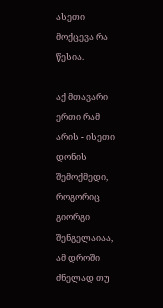ასეთი მოქცევა რა წესია.

აქ მთავარი ერთი რამ არის - ისეთი დონის შემოქმედი, როგორიც გიორგი შენგელაიაა, ამ დროში ძნელად თუ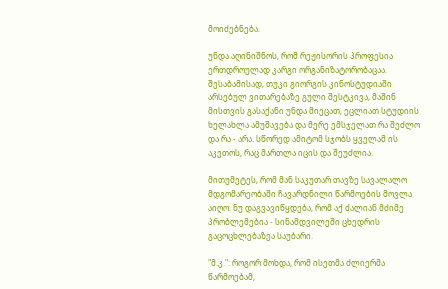მოიძებნება.

უნდა აღინიშნოს, რომ რეჟისორის პროფესია ერთდროულად კარგი ორგანიზატორობაცაა. შესაბამისად, თუკი გიორგის კინოსტუდიაში არსებულ ვითარებაზე გული შესტკივა, მაშინ მისთვის გასაქანი უნდა მიეცათ, ეცლიათ სტუდიის ხელახლა ამუშავება და მერე ემსჯელათ რა შეძლო და რა - არა. სწორედ ამიტომ სჯობს ყველამ ის აკეთოს, რაც მართლა იცის და შეუძლია.

მითუმეტეს, რომ მან საკუთარ თავზე სავალალო მდგომარეობაში ჩავარდნილი წარმოების მოვლა აიღო. ნუ დაგვავიწყდება, რომ აქ ძალიან მძიმე პრობლემებია - სინამდვილეში ცხედრის გაცოცხლებაზეა საუბარი.

"მ.კ.": როგორ მოხდა, რომ ისეთმა ძლიერმა წარმოებამ,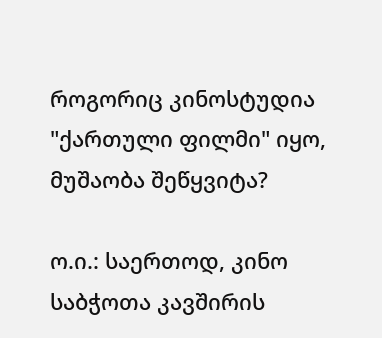როგორიც კინოსტუდია "ქართული ფილმი" იყო, მუშაობა შეწყვიტა?

ო.ი.: საერთოდ, კინო საბჭოთა კავშირის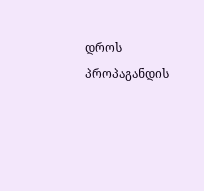დროს პროპაგანდის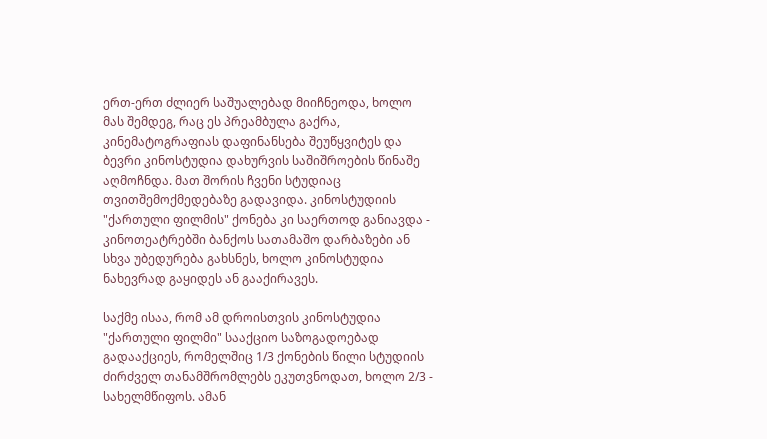ერთ-ერთ ძლიერ საშუალებად მიიჩნეოდა, ხოლო მას შემდეგ, რაც ეს პრეამბულა გაქრა, კინემატოგრაფიას დაფინანსება შეუწყვიტეს და ბევრი კინოსტუდია დახურვის საშიშროების წინაშე აღმოჩნდა. მათ შორის ჩვენი სტუდიაც თვითშემოქმედებაზე გადავიდა. კინოსტუდიის "ქართული ფილმის" ქონება კი საერთოდ განიავდა - კინოთეატრებში ბანქოს სათამაშო დარბაზები ან სხვა უბედურება გახსნეს, ხოლო კინოსტუდია ნახევრად გაყიდეს ან გააქირავეს.

საქმე ისაა, რომ ამ დროისთვის კინოსტუდია "ქართული ფილმი" სააქციო საზოგადოებად გადააქციეს, რომელშიც 1/3 ქონების წილი სტუდიის ძირძველ თანამშრომლებს ეკუთვნოდათ, ხოლო 2/3 - სახელმწიფოს. ამან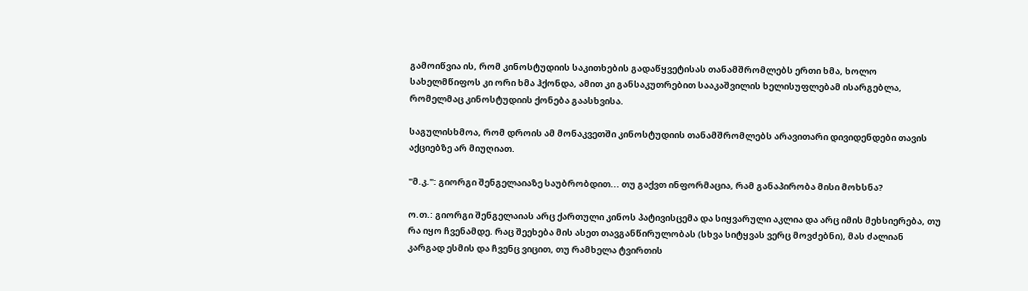გამოიწვია ის, რომ კინოსტუდიის საკითხების გადაწყვეტისას თანამშრომლებს ერთი ხმა, ხოლო სახელმწიფოს კი ორი ხმა ჰქონდა, ამით კი განსაკუთრებით სააკაშვილის ხელისუფლებამ ისარგებლა, რომელმაც კინოსტუდიის ქონება გაასხვისა.

საგულისხმოა, რომ დროის ამ მონაკვეთში კინოსტუდიის თანამშრომლებს არავითარი დივიდენდები თავის აქციებზე არ მიუღიათ.

"მ.კ.": გიორგი შენგელაიაზე საუბრობდით... თუ გაქვთ ინფორმაცია, რამ განაპირობა მისი მოხსნა?

ო.თ.: გიორგი შენგელაიას არც ქართული კინოს პატივისცემა და სიყვარული აკლია და არც იმის მეხსიერება, თუ რა იყო ჩვენამდე. რაც შეეხება მის ასეთ თავგანწირულობას (სხვა სიტყვას ვერც მოვძებნი), მას ძალიან კარგად ესმის და ჩვენც ვიცით, თუ რამხელა ტვირთის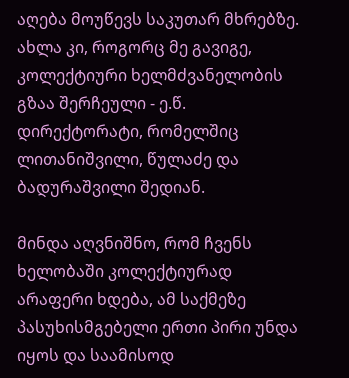აღება მოუწევს საკუთარ მხრებზე. ახლა კი, როგორც მე გავიგე, კოლექტიური ხელმძვანელობის გზაა შერჩეული - ე.წ. დირექტორატი, რომელშიც ლითანიშვილი, წულაძე და ბადურაშვილი შედიან.

მინდა აღვნიშნო, რომ ჩვენს ხელობაში კოლექტიურად არაფერი ხდება, ამ საქმეზე პასუხისმგებელი ერთი პირი უნდა იყოს და საამისოდ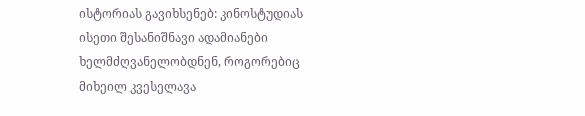ისტორიას გავიხსენებ: კინოსტუდიას ისეთი შესანიშნავი ადამიანები ხელმძღვანელობდნენ, როგორებიც მიხეილ კვესელავა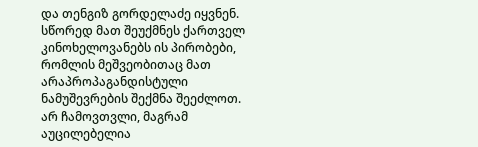და თენგიზ გორდელაძე იყვნენ. სწორედ მათ შეუქმნეს ქართველ კინოხელოვანებს ის პირობები, რომლის მეშვეობითაც მათ არაპროპაგანდისტული ნამუშევრების შექმნა შეეძლოთ. არ ჩამოვთვლი, მაგრამ აუცილებელია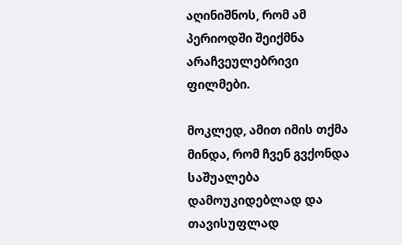აღინიშნოს, რომ ამ პერიოდში შეიქმნა არაჩვეულებრივი ფილმები.

მოკლედ, ამით იმის თქმა მინდა, რომ ჩვენ გვქონდა საშუალება დამოუკიდებლად და თავისუფლად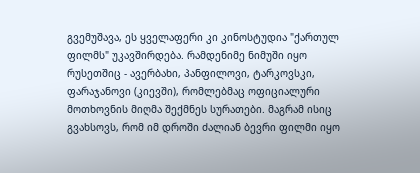გვემუშავა, ეს ყველაფერი კი კინოსტუდია "ქართულ ფილმს" უკავშირდება. რამდენიმე ნიმუში იყო რუსეთშიც - ავერბახი, პანფილოვი, ტარკოვსკი, ფარაჯანოვი (კიევში), რომლებმაც ოფიციალური მოთხოვნის მიღმა შექმნეს სურათები. მაგრამ ისიც გვახსოვს, რომ იმ დროში ძალიან ბევრი ფილმი იყო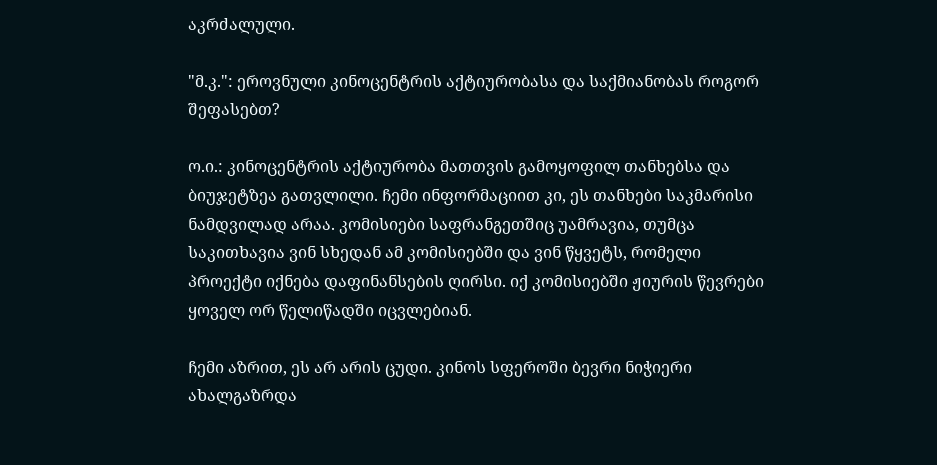აკრძალული.

"მ.კ.": ეროვნული კინოცენტრის აქტიურობასა და საქმიანობას როგორ შეფასებთ?

ო.ი.: კინოცენტრის აქტიურობა მათთვის გამოყოფილ თანხებსა და ბიუჯეტზეა გათვლილი. ჩემი ინფორმაციით კი, ეს თანხები საკმარისი ნამდვილად არაა. კომისიები საფრანგეთშიც უამრავია, თუმცა საკითხავია ვინ სხედან ამ კომისიებში და ვინ წყვეტს, რომელი პროექტი იქნება დაფინანსების ღირსი. იქ კომისიებში ჟიურის წევრები ყოველ ორ წელიწადში იცვლებიან.

ჩემი აზრით, ეს არ არის ცუდი. კინოს სფეროში ბევრი ნიჭიერი ახალგაზრდა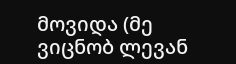მოვიდა (მე ვიცნობ ლევან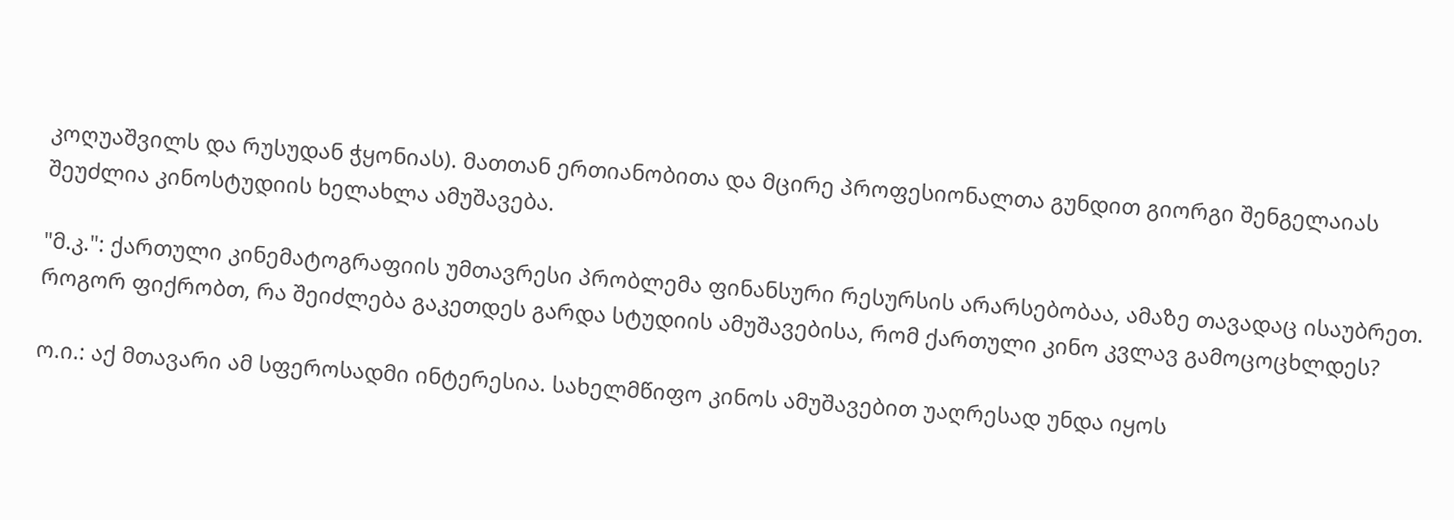კოღუაშვილს და რუსუდან ჭყონიას). მათთან ერთიანობითა და მცირე პროფესიონალთა გუნდით გიორგი შენგელაიას შეუძლია კინოსტუდიის ხელახლა ამუშავება.

"მ.კ.": ქართული კინემატოგრაფიის უმთავრესი პრობლემა ფინანსური რესურსის არარსებობაა, ამაზე თავადაც ისაუბრეთ. როგორ ფიქრობთ, რა შეიძლება გაკეთდეს გარდა სტუდიის ამუშავებისა, რომ ქართული კინო კვლავ გამოცოცხლდეს?

ო.ი.: აქ მთავარი ამ სფეროსადმი ინტერესია. სახელმწიფო კინოს ამუშავებით უაღრესად უნდა იყოს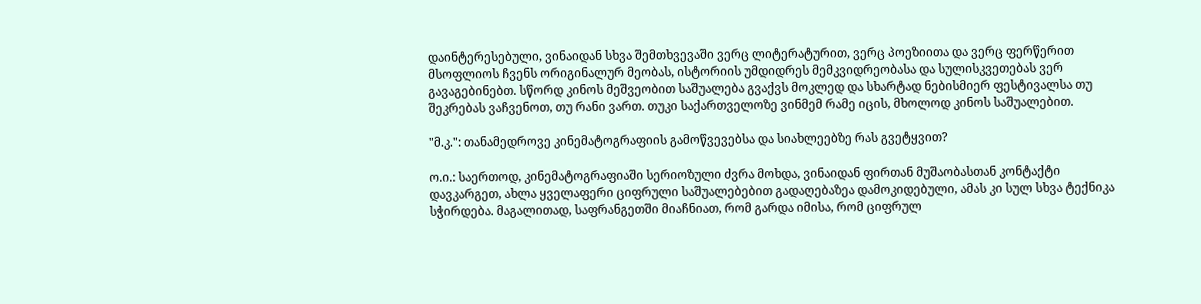დაინტერესებული, ვინაიდან სხვა შემთხვევაში ვერც ლიტერატურით, ვერც პოეზიითა და ვერც ფერწერით მსოფლიოს ჩვენს ორიგინალურ მეობას, ისტორიის უმდიდრეს მემკვიდრეობასა და სულისკვეთებას ვერ გავაგებინებთ. სწორდ კინოს მეშვეობით საშუალება გვაქვს მოკლედ და სხარტად ნებისმიერ ფესტივალსა თუ შეკრებას ვაჩვენოთ, თუ რანი ვართ. თუკი საქართველოზე ვინმემ რამე იცის, მხოლოდ კინოს საშუალებით.

"მ.კ.": თანამედროვე კინემატოგრაფიის გამოწვევებსა და სიახლეებზე რას გვეტყვით?

ო.ი.: საერთოდ, კინემატოგრაფიაში სერიოზული ძვრა მოხდა, ვინაიდან ფირთან მუშაობასთან კონტაქტი დავკარგეთ, ახლა ყველაფერი ციფრული საშუალებებით გადაღებაზეა დამოკიდებული, ამას კი სულ სხვა ტექნიკა სჭირდება. მაგალითად, საფრანგეთში მიაჩნიათ, რომ გარდა იმისა, რომ ციფრულ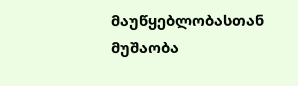მაუწყებლობასთან მუშაობა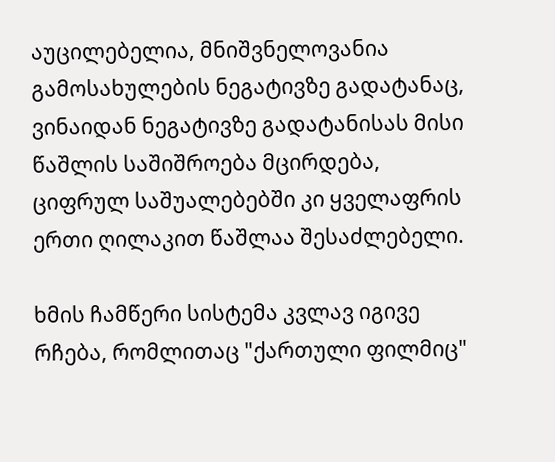აუცილებელია, მნიშვნელოვანია გამოსახულების ნეგატივზე გადატანაც, ვინაიდან ნეგატივზე გადატანისას მისი წაშლის საშიშროება მცირდება, ციფრულ საშუალებებში კი ყველაფრის ერთი ღილაკით წაშლაა შესაძლებელი.

ხმის ჩამწერი სისტემა კვლავ იგივე რჩება, რომლითაც "ქართული ფილმიც"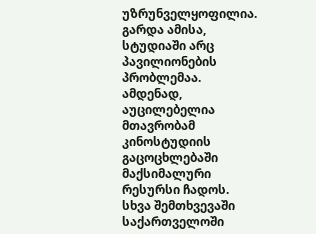უზრუნველყოფილია. გარდა ამისა, სტუდიაში არც პავილიონების პრობლემაა. ამდენად, აუცილებელია მთავრობამ კინოსტუდიის გაცოცხლებაში მაქსიმალური რესურსი ჩადოს. სხვა შემთხვევაში საქართველოში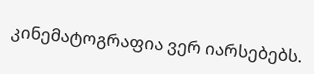კინემატოგრაფია ვერ იარსებებს.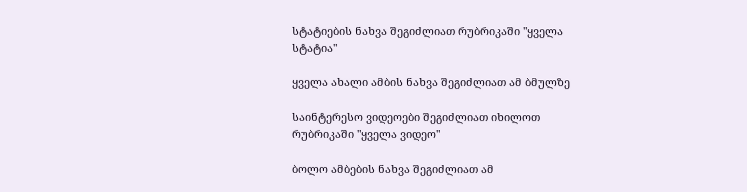სტატიების ნახვა შეგიძლიათ რუბრიკაში "ყველა სტატია"

ყველა ახალი ამბის ნახვა შეგიძლიათ ამ ბმულზე

საინტერესო ვიდეოები შეგიძლიათ იხილოთ რუბრიკაში "ყველა ვიდეო"

ბოლო ამბების ნახვა შეგიძლიათ ამ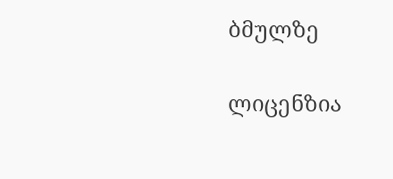ბმულზე

ლიცენზია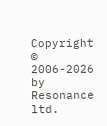Copyright © 2006-2026 by Resonance ltd.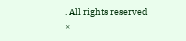. All rights reserved
×